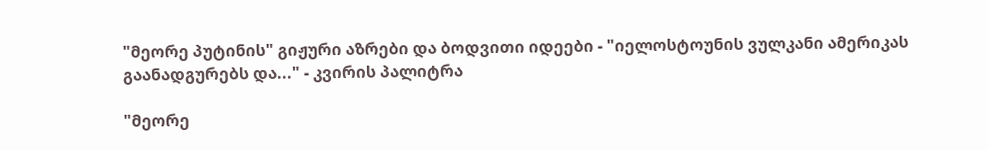"მეორე პუტინის" გიჟური აზრები და ბოდვითი იდეები - "იელოსტოუნის ვულკანი ამერიკას გაანადგურებს და..." - კვირის პალიტრა

"მეორე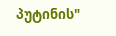პუტინის"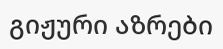გიჟური აზრები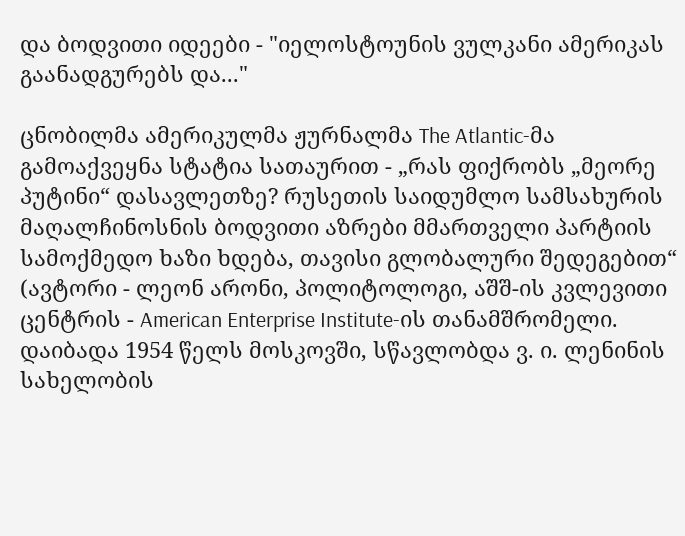და ბოდვითი იდეები - "იელოსტოუნის ვულკანი ამერიკას გაანადგურებს და..."

ცნობილმა ამერიკულმა ჟურნალმა The Atlantic-მა გამოაქვეყნა სტატია სათაურით - „რას ფიქრობს „მეორე პუტინი“ დასავლეთზე? რუსეთის საიდუმლო სამსახურის მაღალჩინოსნის ბოდვითი აზრები მმართველი პარტიის სამოქმედო ხაზი ხდება, თავისი გლობალური შედეგებით“ (ავტორი - ლეონ არონი, პოლიტოლოგი, აშშ-ის კვლევითი ცენტრის - American Enterprise Institute-ის თანამშრომელი. დაიბადა 1954 წელს მოსკოვში, სწავლობდა ვ. ი. ლენინის სახელობის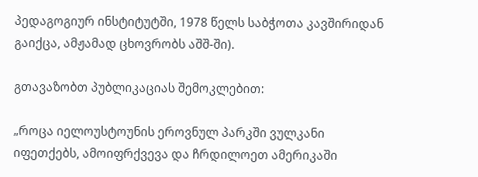პედაგოგიურ ინსტიტუტში, 1978 წელს საბჭოთა კავშირიდან გაიქცა, ამჟამად ცხოვრობს აშშ-ში).

გთავაზობთ პუბლიკაციას შემოკლებით:

„როცა იელოუსტოუნის ეროვნულ პარკში ვულკანი იფეთქებს, ამოიფრქვევა და ჩრდილოეთ ამერიკაში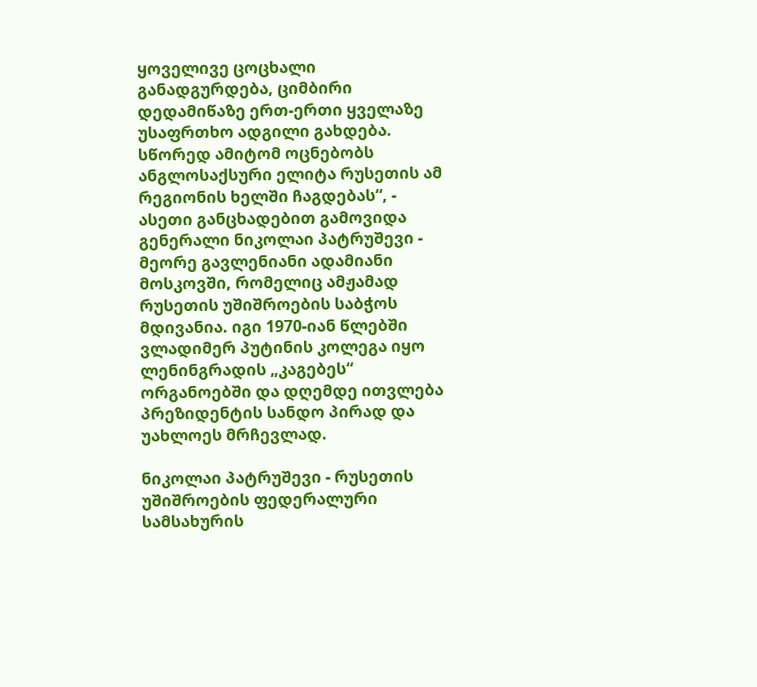ყოველივე ცოცხალი განადგურდება, ციმბირი დედამიწაზე ერთ-ერთი ყველაზე უსაფრთხო ადგილი გახდება. სწორედ ამიტომ ოცნებობს ანგლოსაქსური ელიტა რუსეთის ამ რეგიონის ხელში ჩაგდებას“, - ასეთი განცხადებით გამოვიდა გენერალი ნიკოლაი პატრუშევი - მეორე გავლენიანი ადამიანი მოსკოვში, რომელიც ამჟამად რუსეთის უშიშროების საბჭოს მდივანია. იგი 1970-იან წლებში ვლადიმერ პუტინის კოლეგა იყო ლენინგრადის „კაგებეს“ ორგანოებში და დღემდე ითვლება პრეზიდენტის სანდო პირად და უახლოეს მრჩევლად.

ნიკოლაი პატრუშევი - რუსეთის უშიშროების ფედერალური სამსახურის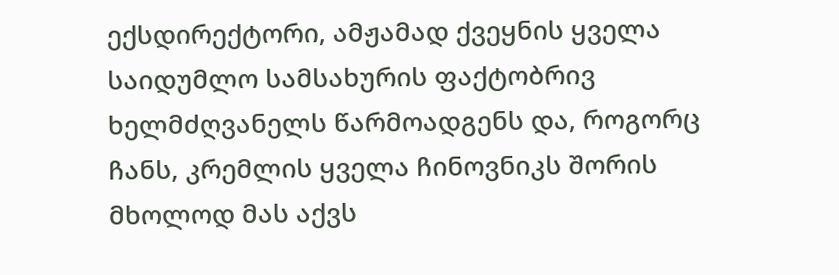ექსდირექტორი, ამჟამად ქვეყნის ყველა საიდუმლო სამსახურის ფაქტობრივ ხელმძღვანელს წარმოადგენს და, როგორც ჩანს, კრემლის ყველა ჩინოვნიკს შორის მხოლოდ მას აქვს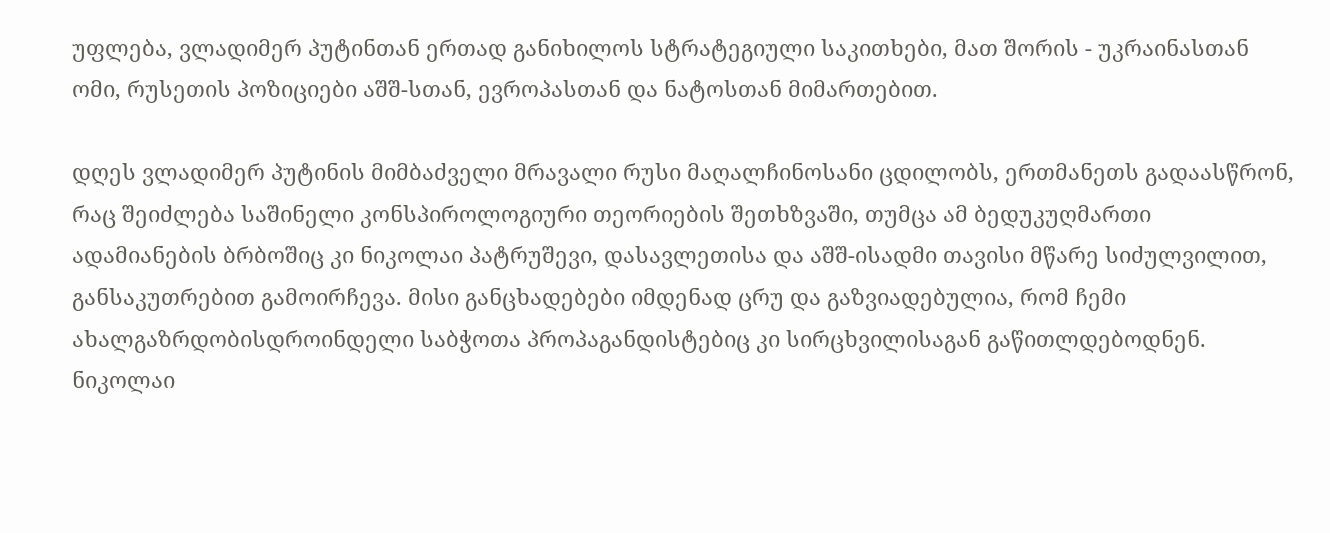უფლება, ვლადიმერ პუტინთან ერთად განიხილოს სტრატეგიული საკითხები, მათ შორის - უკრაინასთან ომი, რუსეთის პოზიციები აშშ-სთან, ევროპასთან და ნატოსთან მიმართებით.

დღეს ვლადიმერ პუტინის მიმბაძველი მრავალი რუსი მაღალჩინოსანი ცდილობს, ერთმანეთს გადაასწრონ, რაც შეიძლება საშინელი კონსპიროლოგიური თეორიების შეთხზვაში, თუმცა ამ ბედუკუღმართი ადამიანების ბრბოშიც კი ნიკოლაი პატრუშევი, დასავლეთისა და აშშ-ისადმი თავისი მწარე სიძულვილით, განსაკუთრებით გამოირჩევა. მისი განცხადებები იმდენად ცრუ და გაზვიადებულია, რომ ჩემი ახალგაზრდობისდროინდელი საბჭოთა პროპაგანდისტებიც კი სირცხვილისაგან გაწითლდებოდნენ. ნიკოლაი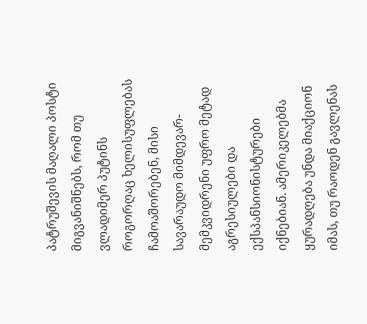პატრუშევის მაღალი პოსტი მიგვანიშნებს, რომ თუ ვლადიმერ პუტინს როგორღაც ხელისუფლებას ჩამოაშორებენ, მისი სავარაუდო მიმდევარ-მემკვიდრენი უფრო მეტად აგრესიულები და ექსპანსიონისტურები იქნებიან. ამერიკელებმა ყურადღება უნდა მიაქციონ იმას, თუ რაოდენ გავლენას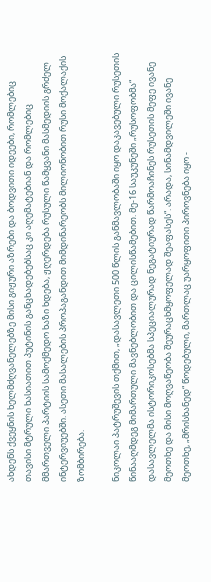ახდენს ქვეყნის ხელმძღვანელებზე მისი გიჟური აზრები და ბოდვითი იდეები, რომლებიც თავისი მტრული ხასიათით პუტინის განცხადებებსაც კი აღემატებიან და რომლებიც მმართველი პარტიის სამოქმედო ხაზი ხდება, ჟღერდება რუსული წამყვანი მასმედიის გრძელ ინტერვიუებში. ასეთი მასალების პროპაგანდით მიმდინარეობს მილიონობით რუსი მოქალაქის ზომბირება.

ნიკოლაი პატრუშევის თქმით, „დასავლეთი 500 წლის განმავლობაში იყო დაკავებული რუსეთის წინააღმდეგ მიმართული მავნებლობით და ცილისწამებით. მე-16 საუკუნეში „რუსოფობმა“ დასავლელმა ისტორიკოსებმა სპეციალურად ნეგატიურად წარმოაჩინეს რუსეთის მეფე ივანე მეოთხე და მისი მოღვაწეობა შეურაცხმყოფელად შეაფასეს“. არადა, სინამდვილეში ივანე მეოთხე, „მრისხანედ“ წოდებული, მართლაც უარყოფითი პიროვნება იყო -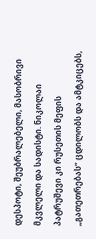დესპოტი, შეუბრალებელი, მასობრივი მკვლელი და სადისტი. ნიკოლაი პატრუშევი კი რუსეთის მეფის „გათეთრებას“ ცდილობს და ამტკიცებს,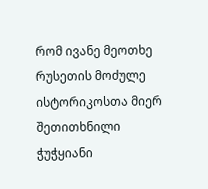რომ ივანე მეოთხე რუსეთის მოძულე ისტორიკოსთა მიერ შეთითხნილი ჭუჭყიანი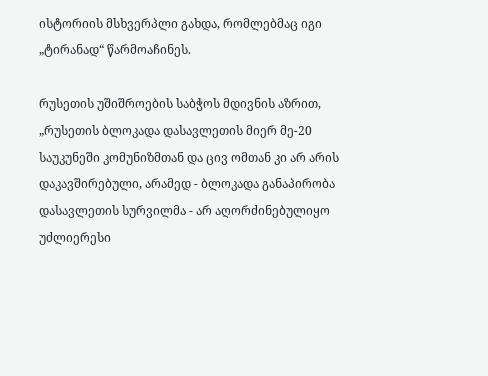ისტორიის მსხვერპლი გახდა, რომლებმაც იგი „ტირანად“ წარმოაჩინეს.

რუსეთის უშიშროების საბჭოს მდივნის აზრით, „რუსეთის ბლოკადა დასავლეთის მიერ მე-20 საუკუნეში კომუნიზმთან და ცივ ომთან კი არ არის დაკავშირებული, არამედ - ბლოკადა განაპირობა დასავლეთის სურვილმა - არ აღორძინებულიყო უძლიერესი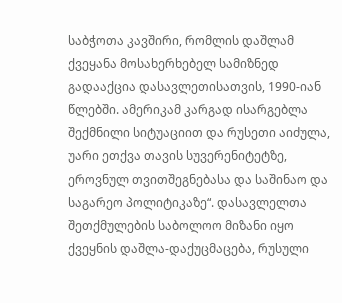საბჭოთა კავშირი, რომლის დაშლამ ქვეყანა მოსახერხებელ სამიზნედ გადააქცია დასავლეთისათვის, 1990-იან წლებში. ამერიკამ კარგად ისარგებლა შექმნილი სიტუაციით და რუსეთი აიძულა, უარი ეთქვა თავის სუვერენიტეტზე, ეროვნულ თვითშეგნებასა და საშინაო და საგარეო პოლიტიკაზე“. დასავლელთა შეთქმულების საბოლოო მიზანი იყო ქვეყნის დაშლა-დაქუცმაცება, რუსული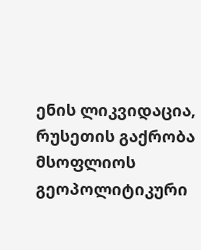ენის ლიკვიდაცია, რუსეთის გაქრობა მსოფლიოს გეოპოლიტიკური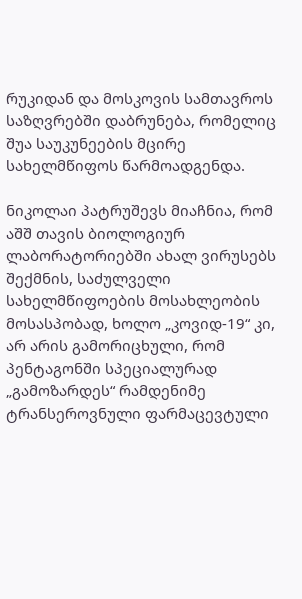რუკიდან და მოსკოვის სამთავროს საზღვრებში დაბრუნება, რომელიც შუა საუკუნეების მცირე სახელმწიფოს წარმოადგენდა.

ნიკოლაი პატრუშევს მიაჩნია, რომ აშშ თავის ბიოლოგიურ ლაბორატორიებში ახალ ვირუსებს შექმნის, საძულველი სახელმწიფოების მოსახლეობის მოსასპობად, ხოლო „კოვიდ-19“ კი, არ არის გამორიცხული, რომ პენტაგონში სპეციალურად „გამოზარდეს“ რამდენიმე ტრანსეროვნული ფარმაცევტული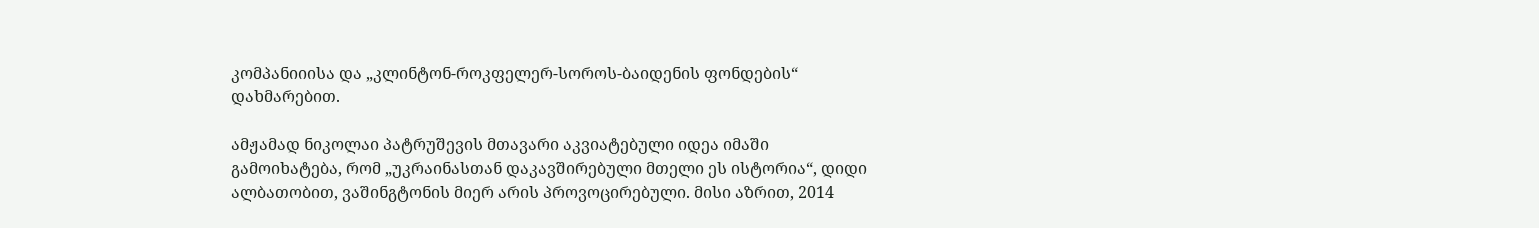კომპანიიისა და „კლინტონ-როკფელერ-სოროს-ბაიდენის ფონდების“ დახმარებით.

ამჟამად ნიკოლაი პატრუშევის მთავარი აკვიატებული იდეა იმაში გამოიხატება, რომ „უკრაინასთან დაკავშირებული მთელი ეს ისტორია“, დიდი ალბათობით, ვაშინგტონის მიერ არის პროვოცირებული. მისი აზრით, 2014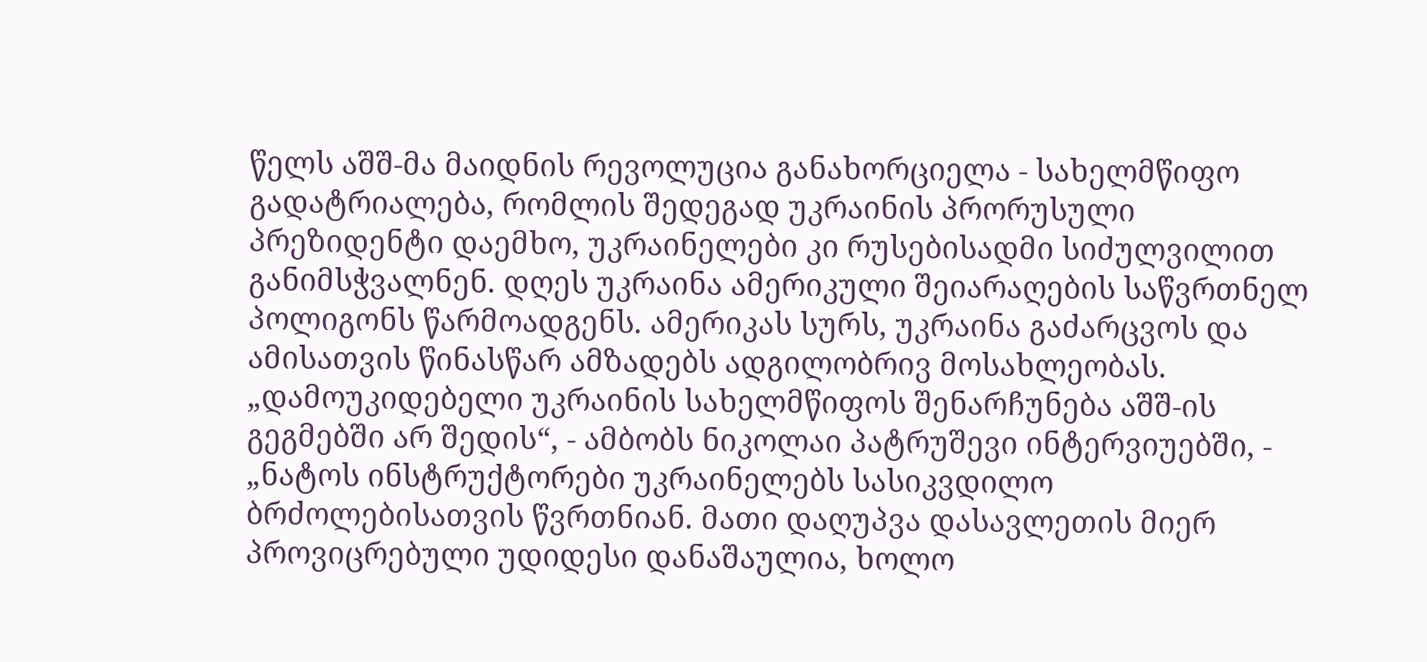წელს აშშ-მა მაიდნის რევოლუცია განახორციელა - სახელმწიფო გადატრიალება, რომლის შედეგად უკრაინის პრორუსული პრეზიდენტი დაემხო, უკრაინელები კი რუსებისადმი სიძულვილით განიმსჭვალნენ. დღეს უკრაინა ამერიკული შეიარაღების საწვრთნელ პოლიგონს წარმოადგენს. ამერიკას სურს, უკრაინა გაძარცვოს და ამისათვის წინასწარ ამზადებს ადგილობრივ მოსახლეობას. „დამოუკიდებელი უკრაინის სახელმწიფოს შენარჩუნება აშშ-ის გეგმებში არ შედის“, - ამბობს ნიკოლაი პატრუშევი ინტერვიუებში, - „ნატოს ინსტრუქტორები უკრაინელებს სასიკვდილო ბრძოლებისათვის წვრთნიან. მათი დაღუპვა დასავლეთის მიერ პროვიცრებული უდიდესი დანაშაულია, ხოლო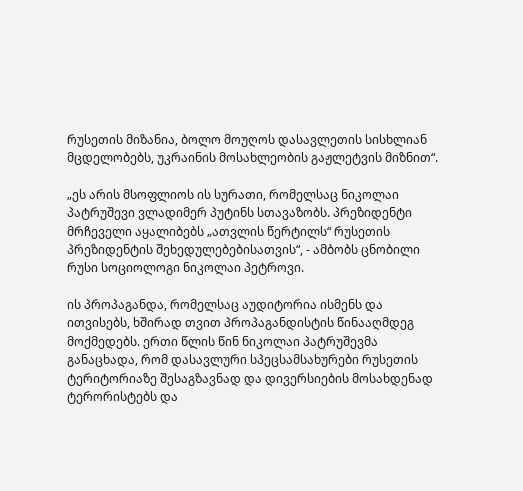რუსეთის მიზანია, ბოლო მოუღოს დასავლეთის სისხლიან მცდელობებს, უკრაინის მოსახლეობის გაჟლეტვის მიზნით“.

„ეს არის მსოფლიოს ის სურათი, რომელსაც ნიკოლაი პატრუშევი ვლადიმერ პუტინს სთავაზობს. პრეზიდენტი მრჩეველი აყალიბებს „ათვლის წერტილს“ რუსეთის პრეზიდენტის შეხედულებებისათვის“, - ამბობს ცნობილი რუსი სოციოლოგი ნიკოლაი პეტროვი.

ის პროპაგანდა, რომელსაც აუდიტორია ისმენს და ითვისებს, ხშირად თვით პროპაგანდისტის წინააღმდეგ მოქმედებს. ერთი წლის წინ ნიკოლაი პატრუშევმა განაცხადა, რომ დასავლური სპეცსამსახურები რუსეთის ტერიტორიაზე შესაგზავნად და დივერსიების მოსახდენად ტერორისტებს და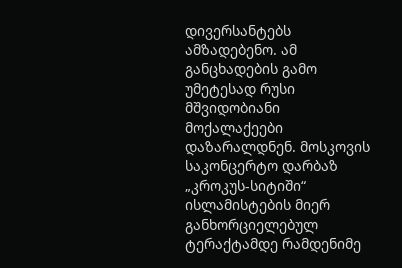დივერსანტებს ამზადებენო. ამ განცხადების გამო უმეტესად რუსი მშვიდობიანი მოქალაქეები დაზარალდნენ. მოსკოვის საკონცერტო დარბაზ „კროკუს-სიტიში“ ისლამისტების მიერ განხორციელებულ ტერაქტამდე რამდენიმე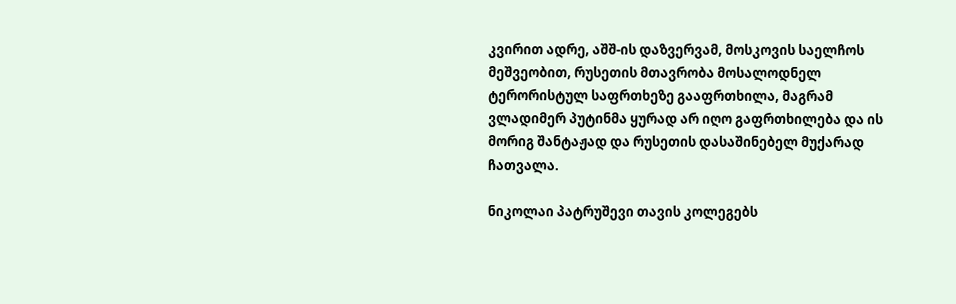კვირით ადრე, აშშ-ის დაზვერვამ, მოსკოვის საელჩოს მეშვეობით, რუსეთის მთავრობა მოსალოდნელ ტერორისტულ საფრთხეზე გააფრთხილა, მაგრამ ვლადიმერ პუტინმა ყურად არ იღო გაფრთხილება და ის მორიგ შანტაჟად და რუსეთის დასაშინებელ მუქარად ჩათვალა.

ნიკოლაი პატრუშევი თავის კოლეგებს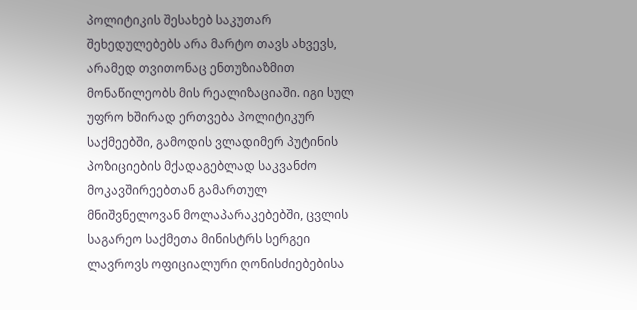პოლიტიკის შესახებ საკუთარ შეხედულებებს არა მარტო თავს ახვევს, არამედ თვითონაც ენთუზიაზმით მონაწილეობს მის რეალიზაციაში. იგი სულ უფრო ხშირად ერთვება პოლიტიკურ საქმეებში, გამოდის ვლადიმერ პუტინის პოზიციების მქადაგებლად საკვანძო მოკავშირეებთან გამართულ მნიშვნელოვან მოლაპარაკებებში, ცვლის საგარეო საქმეთა მინისტრს სერგეი ლავროვს ოფიციალური ღონისძიებებისა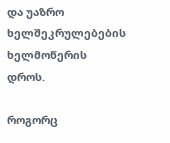და უაზრო ხელშეკრულებების ხელმოწერის დროს.

როგორც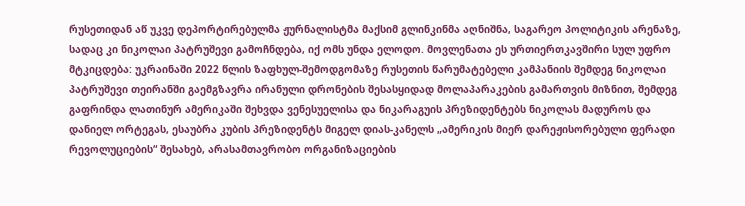რუსეთიდან აწ უკვე დეპორტირებულმა ჟურნალისტმა მაქსიმ გლინკინმა აღნიშნა, საგარეო პოლიტიკის არენაზე, სადაც კი ნიკოლაი პატრუშევი გამოჩნდება, იქ ომს უნდა ელოდო. მოვლენათა ეს ურთიერთკავშირი სულ უფრო მტკიცდება: უკრაინაში 2022 წლის ზაფხულ-შემოდგომაზე რუსეთის წარუმატებელი კამპანიის შემდეგ ნიკოლაი პატრუშევი თეირანში გაემგზავრა ირანული დრონების შესასყიდად მოლაპარაკების გამართვის მიზნით, შემდეგ გაფრინდა ლათინურ ამერიკაში შეხვდა ვენესუელისა და ნიკარაგუის პრეზიდენტებს ნიკოლას მადუროს და დანიელ ორტეგას, ესაუბრა კუბის პრეზიდენტს მიგელ დიას-კანელს „ამერიკის მიერ დარეჟისორებული ფერადი რევოლუციების“ შესახებ, არასამთავრობო ორგანიზაციების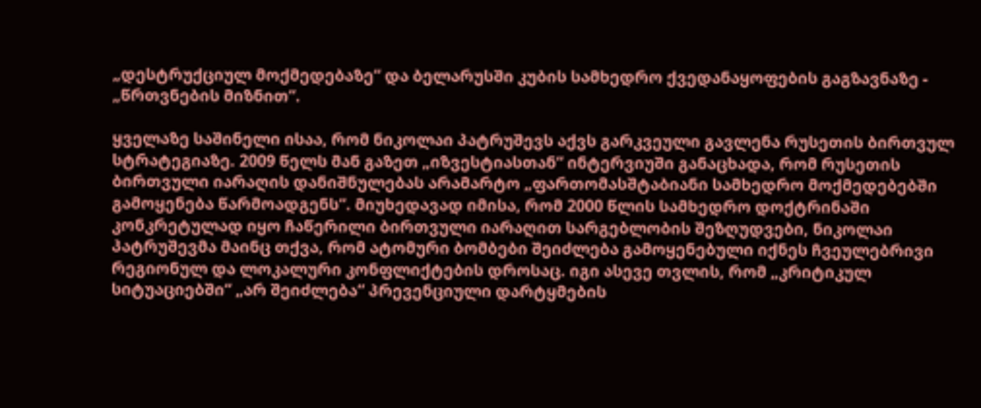„დესტრუქციულ მოქმედებაზე“ და ბელარუსში კუბის სამხედრო ქვედანაყოფების გაგზავნაზე - „წრთვნების მიზნით“.

ყველაზე საშინელი ისაა, რომ ნიკოლაი პატრუშევს აქვს გარკვეული გავლენა რუსეთის ბირთვულ სტრატეგიაზე. 2009 წელს მან გაზეთ „იზვესტიასთან“ ინტერვიუში განაცხადა, რომ რუსეთის ბირთვული იარაღის დანიშნულებას არამარტო „ფართომასშტაბიანი სამხედრო მოქმედებებში გამოყენება წარმოადგენს“. მიუხედავად იმისა, რომ 2000 წლის სამხედრო დოქტრინაში კონკრეტულად იყო ჩაწერილი ბირთვული იარაღით სარგებლობის შეზღუდვები, ნიკოლაი პატრუშევმა მაინც თქვა, რომ ატომური ბომბები შეიძლება გამოყენებული იქნეს ჩვეულებრივი რეგიონულ და ლოკალური კონფლიქტების დროსაც. იგი ასევე თვლის, რომ „კრიტიკულ სიტუაციებში“ „არ შეიძლება“ პრევენციული დარტყმების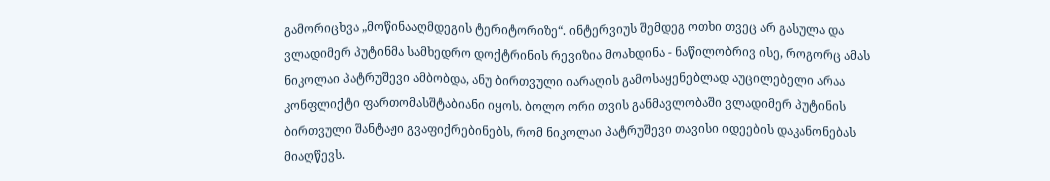გამორიცხვა „მოწინააღმდეგის ტერიტორიზე“. ინტერვიუს შემდეგ ოთხი თვეც არ გასულა და ვლადიმერ პუტინმა სამხედრო დოქტრინის რევიზია მოახდინა - ნაწილობრივ ისე, როგორც ამას ნიკოლაი პატრუშევი ამბობდა, ანუ ბირთვული იარაღის გამოსაყენებლად აუცილებელი არაა კონფლიქტი ფართომასშტაბიანი იყოს. ბოლო ორი თვის განმავლობაში ვლადიმერ პუტინის ბირთვული შანტაჟი გვაფიქრებინებს, რომ ნიკოლაი პატრუშევი თავისი იდეების დაკანონებას მიაღწევს.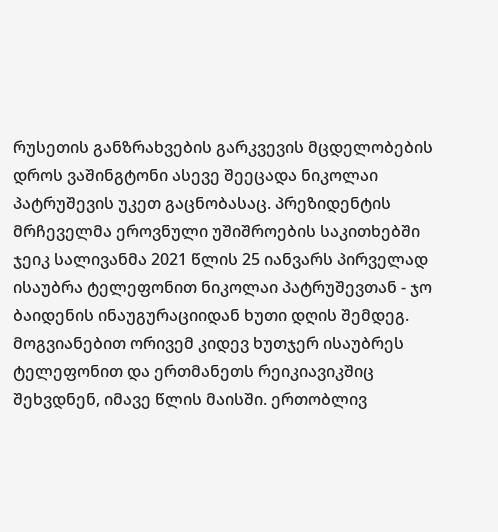რუსეთის განზრახვების გარკვევის მცდელობების დროს ვაშინგტონი ასევე შეეცადა ნიკოლაი პატრუშევის უკეთ გაცნობასაც. პრეზიდენტის მრჩეველმა ეროვნული უშიშროების საკითხებში ჯეიკ სალივანმა 2021 წლის 25 იანვარს პირველად ისაუბრა ტელეფონით ნიკოლაი პატრუშევთან - ჯო ბაიდენის ინაუგურაციიდან ხუთი დღის შემდეგ. მოგვიანებით ორივემ კიდევ ხუთჯერ ისაუბრეს ტელეფონით და ერთმანეთს რეიკიავიკშიც შეხვდნენ, იმავე წლის მაისში. ერთობლივ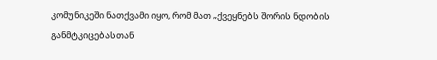კომუნიკეში ნათქვამი იყო, რომ მათ „ქვეყნებს შორის ნდობის განმტკიცებასთან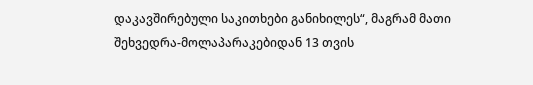დაკავშირებული საკითხები განიხილეს“, მაგრამ მათი შეხვედრა-მოლაპარაკებიდან 13 თვის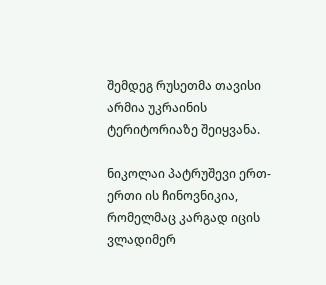შემდეგ რუსეთმა თავისი არმია უკრაინის ტერიტორიაზე შეიყვანა.

ნიკოლაი პატრუშევი ერთ-ერთი ის ჩინოვნიკია, რომელმაც კარგად იცის ვლადიმერ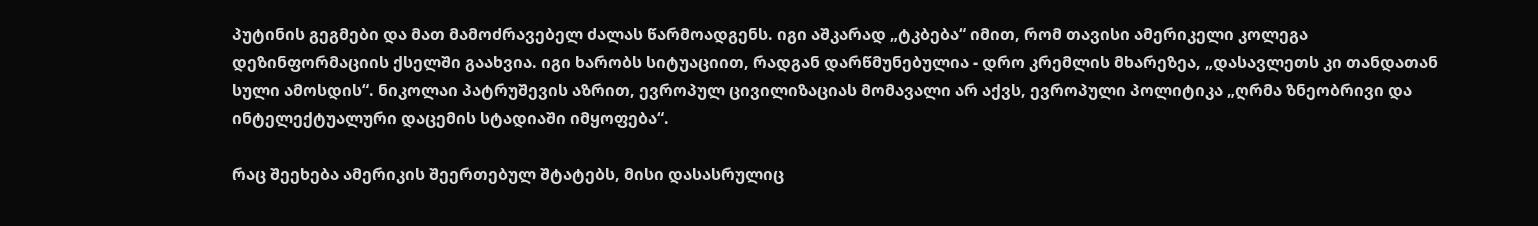პუტინის გეგმები და მათ მამოძრავებელ ძალას წარმოადგენს. იგი აშკარად „ტკბება“ იმით, რომ თავისი ამერიკელი კოლეგა დეზინფორმაციის ქსელში გაახვია. იგი ხარობს სიტუაციით, რადგან დარწმუნებულია - დრო კრემლის მხარეზეა, „დასავლეთს კი თანდათან სული ამოსდის“. ნიკოლაი პატრუშევის აზრით, ევროპულ ცივილიზაციას მომავალი არ აქვს, ევროპული პოლიტიკა „ღრმა ზნეობრივი და ინტელექტუალური დაცემის სტადიაში იმყოფება“.

რაც შეეხება ამერიკის შეერთებულ შტატებს, მისი დასასრულიც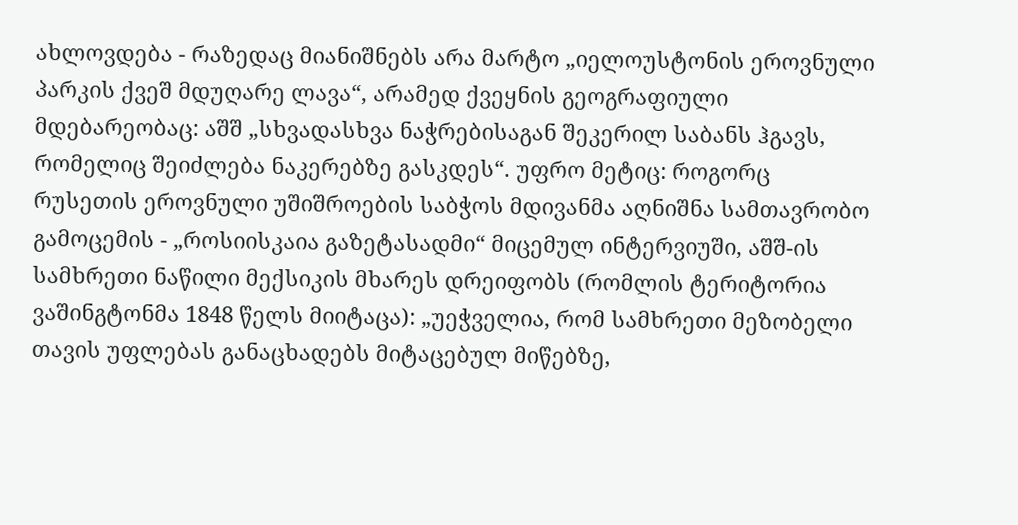ახლოვდება - რაზედაც მიანიშნებს არა მარტო „იელოუსტონის ეროვნული პარკის ქვეშ მდუღარე ლავა“, არამედ ქვეყნის გეოგრაფიული მდებარეობაც: აშშ „სხვადასხვა ნაჭრებისაგან შეკერილ საბანს ჰგავს, რომელიც შეიძლება ნაკერებზე გასკდეს“. უფრო მეტიც: როგორც რუსეთის ეროვნული უშიშროების საბჭოს მდივანმა აღნიშნა სამთავრობო გამოცემის - „როსიისკაია გაზეტასადმი“ მიცემულ ინტერვიუში, აშშ-ის სამხრეთი ნაწილი მექსიკის მხარეს დრეიფობს (რომლის ტერიტორია ვაშინგტონმა 1848 წელს მიიტაცა): „უეჭველია, რომ სამხრეთი მეზობელი თავის უფლებას განაცხადებს მიტაცებულ მიწებზე,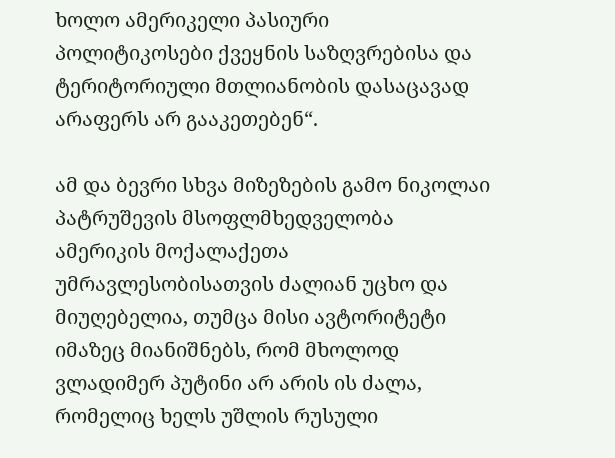ხოლო ამერიკელი პასიური პოლიტიკოსები ქვეყნის საზღვრებისა და ტერიტორიული მთლიანობის დასაცავად არაფერს არ გააკეთებენ“.

ამ და ბევრი სხვა მიზეზების გამო ნიკოლაი პატრუშევის მსოფლმხედველობა ამერიკის მოქალაქეთა უმრავლესობისათვის ძალიან უცხო და მიუღებელია, თუმცა მისი ავტორიტეტი იმაზეც მიანიშნებს, რომ მხოლოდ ვლადიმერ პუტინი არ არის ის ძალა, რომელიც ხელს უშლის რუსული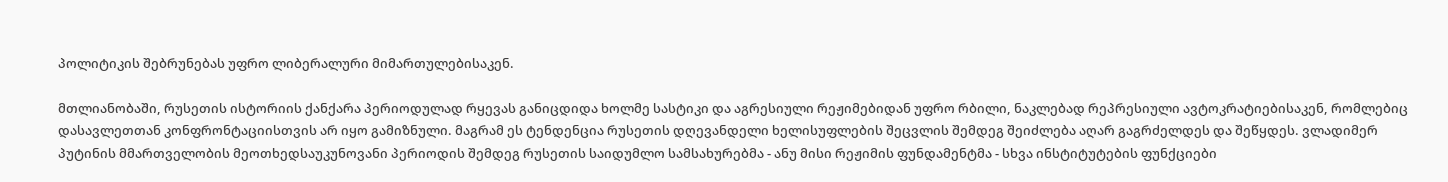პოლიტიკის შებრუნებას უფრო ლიბერალური მიმართულებისაკენ.

მთლიანობაში, რუსეთის ისტორიის ქანქარა პერიოდულად რყევას განიცდიდა ხოლმე სასტიკი და აგრესიული რეჟიმებიდან უფრო რბილი, ნაკლებად რეპრესიული ავტოკრატიებისაკენ, რომლებიც დასავლეთთან კონფრონტაციისთვის არ იყო გამიზნული. მაგრამ ეს ტენდენცია რუსეთის დღევანდელი ხელისუფლების შეცვლის შემდეგ შეიძლება აღარ გაგრძელდეს და შეწყდეს. ვლადიმერ პუტინის მმართველობის მეოთხედსაუკუნოვანი პერიოდის შემდეგ რუსეთის საიდუმლო სამსახურებმა - ანუ მისი რეჟიმის ფუნდამენტმა - სხვა ინსტიტუტების ფუნქციები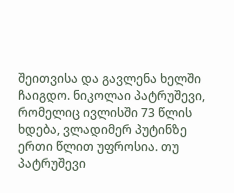შეითვისა და გავლენა ხელში ჩაიგდო. ნიკოლაი პატრუშევი, რომელიც ივლისში 73 წლის ხდება, ვლადიმერ პუტინზე ერთი წლით უფროსია. თუ პატრუშევი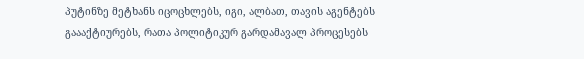პუტინზე მეტხანს იცოცხლებს, იგი, ალბათ, თავის აგენტებს გაააქტიურებს, რათა პოლიტიკურ გარდამავალ პროცესებს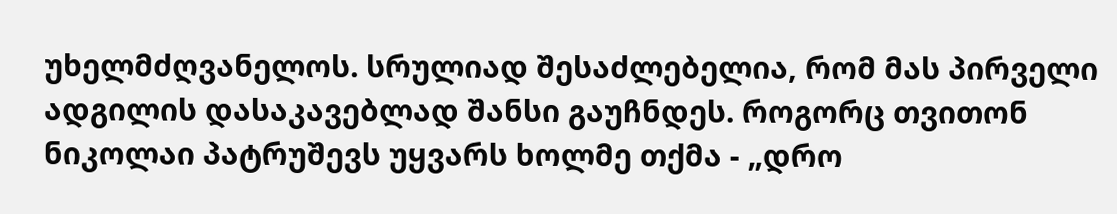უხელმძღვანელოს. სრულიად შესაძლებელია, რომ მას პირველი ადგილის დასაკავებლად შანსი გაუჩნდეს. როგორც თვითონ ნიკოლაი პატრუშევს უყვარს ხოლმე თქმა - „დრო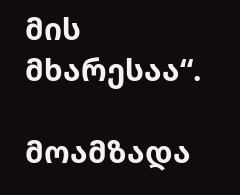მის მხარესაა“.

მოამზადა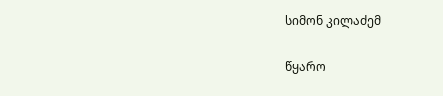სიმონ კილაძემ

წყარო